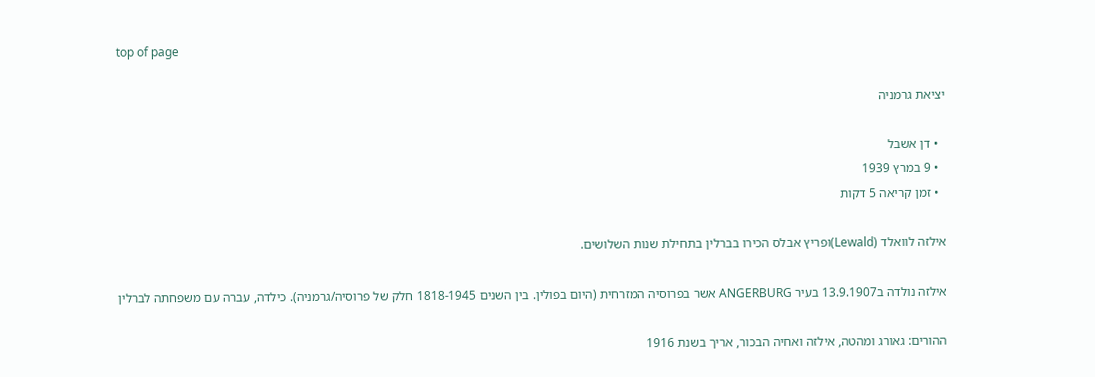top of page

יציאת גרמניה

  • דן אשבל
  • 9 במרץ 1939
  • זמן קריאה 5 דקות

אילזה לוואלד (Lewald)ופריץ אבלס הכירו בברלין בתחילת שנות השלושים.

אילזה נולדה ב13.9.1907 בעיר ANGERBURG אשר בפרוסיה המזרחית (היום בפולין. בין השנים 1818-1945 חלק של פרוסיה/גרמניה). כילדה, עברה עם משפחתה לברלין

ההורים: גאורג ומהטה, אילזה ואחיה הבכור, אריך בשנת 1916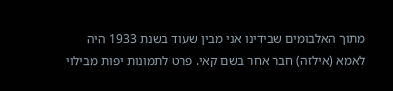מתוך האלבומים שבידינו אני מבין שעוד בשנת 1933 היה לאמא (אילזה) חבר אחר בשם קאי. פרט לתמונות יפות מבילוי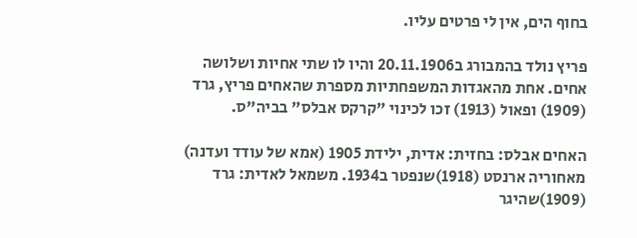בחוף הים, אין לי פרטים עליו.

פריץ נולד בהמבורג ב20.11.1906 והיו לו שתי אחיות ושלושה אחים. אחת מהאגדות המשפחתיות מספרת שהאחים פריץ, גרד (1909) ופאול (1913) זכו לכינוי "קרקס אבלס" בביה"ס.

האחים אבלס: בחזית: אדית, ילידת 1905 (אמא של עודד ועדנה) מאחוריה ארנסט (1918)שנפטר ב1934. משמאל לאדית: גרד (1909)שהיגר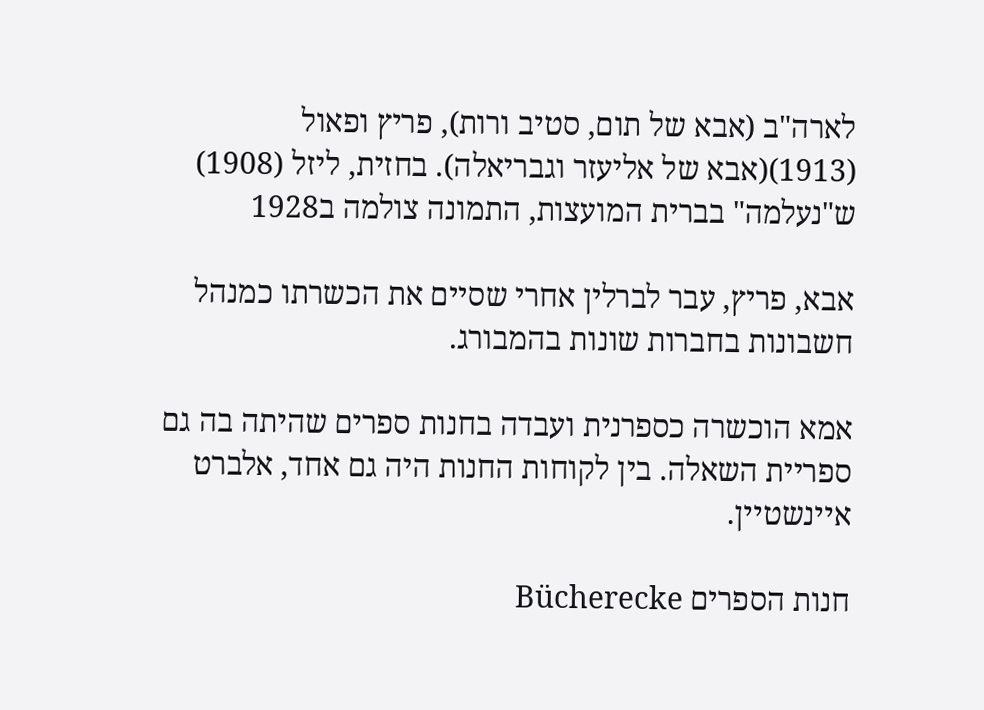לארה"ב (אבא של תום, סטיב ורות), פריץ ופאול (1913)(אבא של אליעזר וגבריאלה). בחזית, ליזל (1908) ש"נעלמה" בברית המועצות, התמונה צולמה ב1928

אבא, פריץ, עבר לברלין אחרי שסיים את הכשרתו כמנהל חשבונות בחברות שונות בהמבורג.

אמא הוכשרה כספרנית ועבדה בחנות ספרים שהיתה בה גם ספריית השאלה. בין לקוחות החנות היה גם אחד, אלברט איינשטיין.

חנות הספרים Bücherecke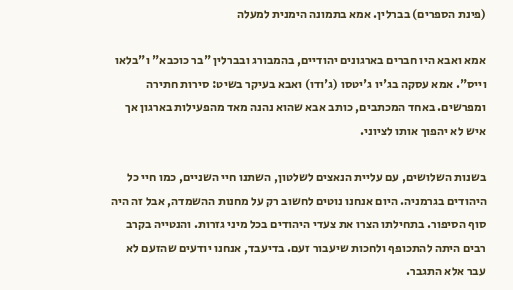(פינת הספרים) בברלין. אמא בתמונה הימנית למעלה

אמא ואבא היו חברים בארגונים יהודיים, בהמבורג ובברלין "בר כוכבא" ו"בלאו וייס". אמא עסקה בג'יו ג'יטסו (ג'ודו) ואבא בעיקר בשיט: סירות חתירה ומפרשים. באחד המכתבים, כותב אבא שהוא נהנה מאד מהפעילות בארגון אך איש לא יהפוך אותו לציוני.

בשנות השלושים, עם עליית הנאצים לשלטון, השתנו חיי השניים, כמו חיי כל היהודים בגרמניה. היום אנחנו נוטים לחשוב רק על מחנות ההשמדה, אבל זה היה סוף הסיפור. בתחילתו הצרו את צעדי היהודים בכל מיני גזרות. והנטייה בקרב רבים היתה להתכופף ולחכות שיעבור זעם. בדיעבד, אנחנו יודעים שהזעם לא עבר אלא התגבר.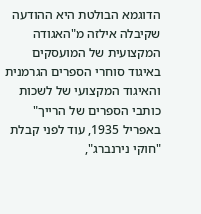הדוגמא הבולטת היא ההודעה שקיבלה אילזה מ"האגודה המקצועית של המועסקים באיגוד סוחרי הספרים הגרמנית והאיגוד המקצועי של לשכות כותבי הספרים של הרייך" באפריל 1935, עוד לפני קבלת "חוקי נירנברג",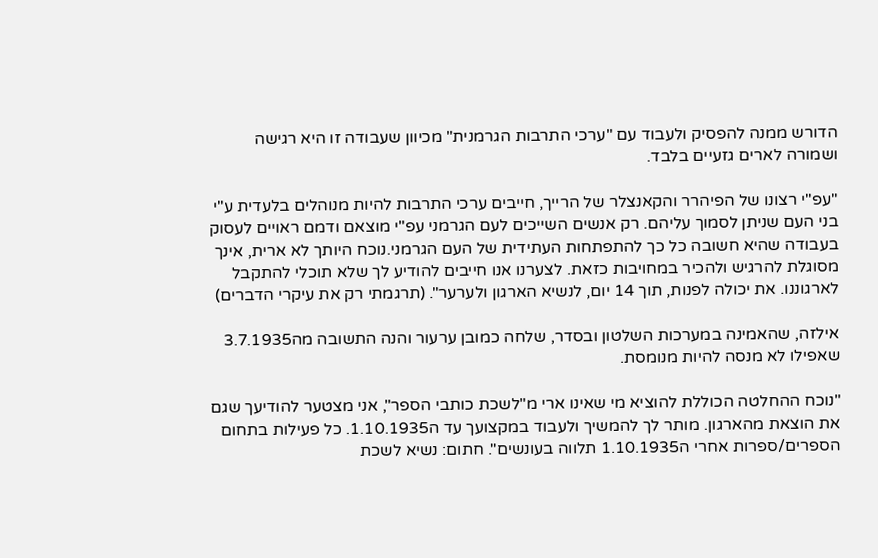הדורש ממנה להפסיק ולעבוד עם "ערכי התרבות הגרמנית" מכיוון שעבודה זו היא רגישה ושמורה לארים גזעיים בלבד.

"עפ"י רצונו של הפיהרר והקאנצלר של הרייך, חייבים ערכי התרבות להיות מנוהלים בלעדית ע"י בני העם שניתן לסמוך עליהם. רק אנשים השייכים לעם הגרמני עפ"י מוצאם ודמם ראויים לעסוק בעבודה שהיא חשובה כל כך להתפתחות העתידית של העם הגרמני.נוכח היותך לא ארית, אינך מסוגלת להרגיש ולהכיר במחויבות כזאת. לצערנו אנו חייבים להודיע לך שלא תוכלי להתקבל לארגוננו. את יכולה לפנות, תוך 14 יום, לנשיא הארגון ולערער". (תרגמתי רק את עיקרי הדברים)

אילזה, שהאמינה במערכות השלטון ובסדר, שלחה כמובן ערעור והנה התשובה מה3.7.1935 שאפילו לא מנסה להיות מנומסת.

"נוכח ההחלטה הכוללת להוציא מי שאינו ארי מ"לשכת כותבי הספר", אני מצטער להודיעך שגם את הוצאת מהארגון. מותר לך להמשיך ולעבוד במקצועך עד ה1.10.1935. כל פעילות בתחום הספרים/ספרות אחרי ה1.10.1935 תלווה בעונשים". חתום: נשיא לשכת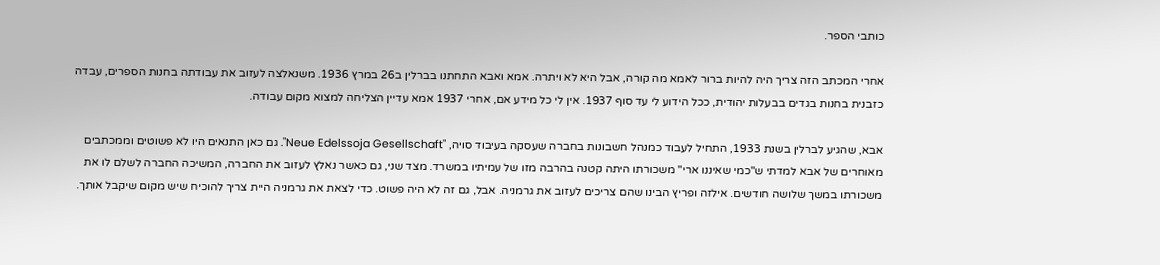כותבי הספר.

אחרי המכתב הזה צריך היה להיות ברור לאמא מה קורה, אבל היא לא ויתרה. אמא ואבא התחתנו בברלין ב26 במרץ 1936. משנאלצה לעזוב את עבודתה בחנות הספרים, עבדה כזבנית בחנות בגדים בבעלות יהודית, ככל הידוע לי עד סוף 1937. אין לי כל מידע אם, אחרי 1937 אמא עדיין הצליחה למצוא מקום עבודה.

אבא, שהגיע לברלין בשנת 1933, התחיל לעבוד כמנהל חשבונות בחברה שעסקה בעיבוד סויה, "Neue Edelssoja Gesellschaft". גם כאן התנאים היו לא פשוטים וממכתבים מאוחרים של אבא למדתי ש"כמי שאיננו ארי" משכורתו היתה קטנה בהרבה מזו של עמיתיו במשרד. מצד שני, גם כאשר נאלץ לעזוב את החברה, המשיכה החברה לשלם לו את משכורתו במשך שלושה חודשים. אילזה ופריץ הבינו שהם צריכים לעזוב את גרמניה. אבל, גם זה לא היה פשוט. כדי לצאת את גרמניה היית צריך להוכיח שיש מקום שיקבל אותך.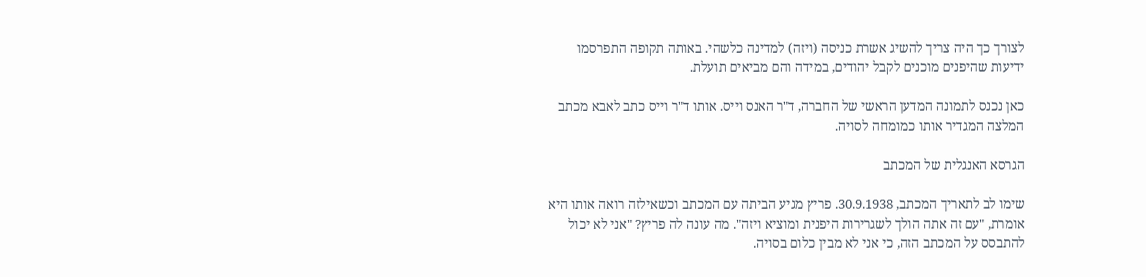לצורך כך היה צריך להשיג אשרת כניסה (ויזה) למדינה כלשהי. באותה תקופה התפרסמו ידיעות שהיפנים מוכנים לקבל יהודים, במידה והם מביאים תועלת.

כאן נכנס לתמונה המדען הראשי של החברה, ד"ר האנס וייס. אותו ד"ר וייס כתב לאבא מכתב המלצה המגדיר אותו כמומחה לסויה.

הגרסא האנגלית של המכתב

שימו לב לתאריך המכתב, 30.9.1938. פריץ מגיע הביתה עם המכתב וכשאילזה רואה אותו היא אומרת, "עם זה אתה הולך לשגרירות היפנית ומוציא ויזה". מה עונה לה פריץ? "אני לא יכול להתבסס על המכתב הזה, כי אני לא מבין כלום בסויה.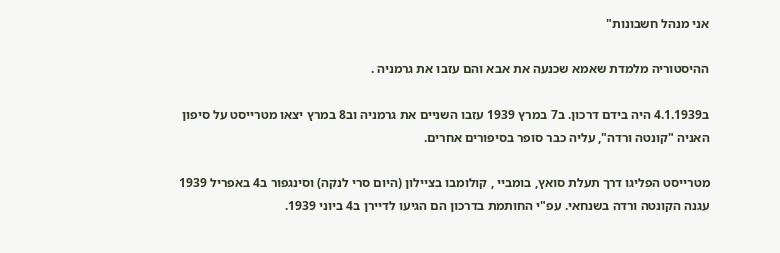אני מנהל חשבונות"

ההיסטוריה מלמדת שאמא שכנעה את אבא והם עזבו את גרמניה .

ב4.1.1939 היה בידם דרכון. ב7 במרץ 1939 עזבו השניים את גרמניה וב8 במרץ יצאו מטרייסט על סיפון האניה "קונטה ורדה", עליה כבר סופר בסיפורים אחרים.

מטרייסט הפליגו דרך תעלת סואץ, בומביי , קולומבו בציילון (היום סרי לנקה) וסינגפור ב4 באפריל 1939 עגנה הקונטה ורדה בשנחאי. עפ"י החותמת בדרכון הם הגיעו לדיירן ב4 ביוני 1939.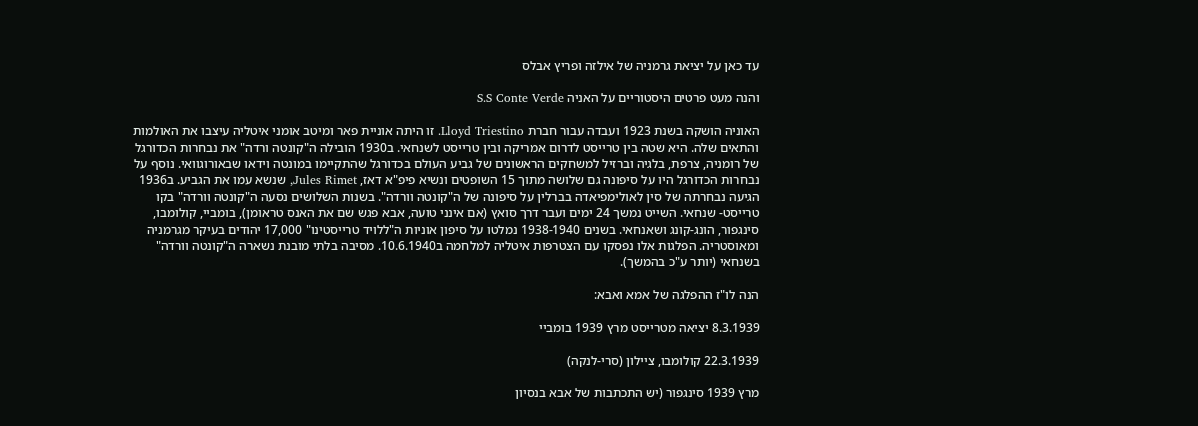עד כאן על יציאת גרמניה של אילזה ופריץ אבלס

והנה מעט פרטים היסטוריים על האניה S.S Conte Verde

האוניה הושקה בשנת 1923 ועבדה עבור חברת Lloyd Triestino. זו היתה אוניית פאר ומיטב אומני איטליה עיצבו את האולמות והתאים שלה. היא שטה בין טרייסט לדרום אמריקה ובין טרייסט לשנחאי. ב1930 הובילה ה"קונטה ורדה" את נבחרות הכדורגל של רומניה, צרפת, בלגיה וברזיל למשחקים הראשונים של גביע העולם בכדורגל שהתקיימו במונטה וידאו שבאורוגוואי. נוסף על נבחרות הכדורגל היו על סיפונה גם שלושה מתוך 15 השופטים ונשיא פיפ"א דאז, Jules Rimet, שנשא עמו את הגביע. ב1936 הגיעה נבחרתה של סין לאולימפיאדה בברלין על סיפונה של ה"קונטה וורדה". בשנות השלושים נסעה ה"קונטה וורדה" בקו טרייסט- שנחאי. השייט נמשך 24 ימים ועבר דרך סואץ (אם אינני טועה, אבא פגש שם את האנס טראומן), בומביי, קולומבו, סינגפור, הונג-קונג ושאנחאי. בשנים 1938-1940 נמלטו על סיפון אוניות ה"ללויד טרייסטינו" 17,000 יהודים בעיקר מגרמניה ומאוסטריה. הפלגות אלו נפסקו עם הצטרפות איטליה למלחמה ב10.6.1940. מסיבה בלתי מובנת נשארה ה"קונטה וורדה" בשנחאי (יותר ע"כ בהמשך).

הנה לו"ז ההפלגה של אמא ואבא:

8.3.1939 יציאה מטרייסט מרץ 1939 בומביי

22.3.1939 קולומבו, ציילון (סרי-לנקה)

מרץ 1939 סינגפור (יש התכתבות של אבא בנסיון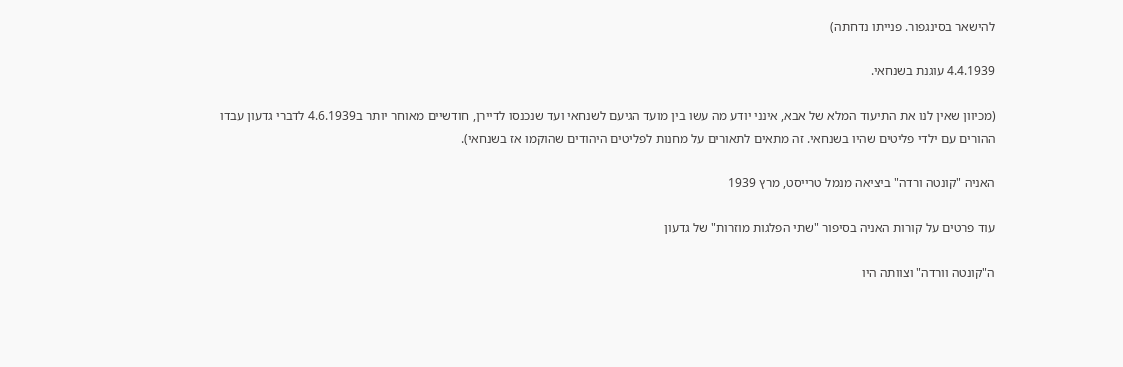להישאר בסינגפור. פנייתו נדחתה)

4.4.1939 עוגנת בשנחאי.

(מכיוון שאין לנו את התיעוד המלא של אבא, אינני יודע מה עשו בין מועד הגיעם לשנחאי ועד שנכנסו לדיירן, חודשיים מאוחר יותר ב4.6.1939 לדברי גדעון עבדו ההורים עם ילדי פליטים שהיו בשנחאי. זה מתאים לתאורים על מחנות לפליטים היהודים שהוקמו אז בשנחאי).

האניה "קונטה ורדה" ביציאה מנמל טרייסט, מרץ 1939

עוד פרטים על קורות האניה בסיפור "שתי הפלגות מוזרות" של גדעון

ה"קונטה וורדה" וצוותה היו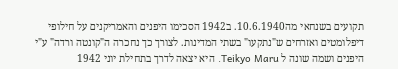תקועים בשנחאי מה10.6.1940. ב1942 הסכימו היפנים והאמריקנים על חילופי דיפלומטים ואזרחים ש"נתקעו" בשתי המדינות. לצורך כך נחכרה ה"קונטה ורדה" ע"י היפנים ושמה שונה ל Teikyo Maru. היא יצאה לדרך בתחילת יוני 1942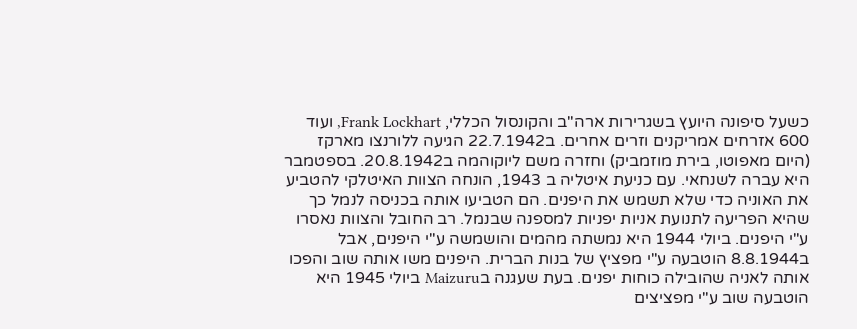כשעל סיפונה היועץ בשגרירות ארה"ב והקונסול הכללי, Frank Lockhart, ועוד 600 אזרחים אמריקנים וזרים אחרים. ב22.7.1942 הגיעה ללורנצו מארקז (היום מאפוטו, בירת מוזמביק) וחזרה משם ליוקוהמה ב20.8.1942. בספטמבר היא עברה לשנחאי. עם כניעת איטליה ב 1943, הונחה הצוות האיטלקי להטביע את האוניה כדי שלא תשמש את היפנים. הם הטביעו אותה בכניסה לנמל כך שהיא הפריעה לתנועת אניות יפניות למספנה שבנמל. רב החובל והצוות נאסרו ע"י היפנים. ביולי 1944 היא נמשתה מהמים והושמשה ע"י היפנים, אבל ב8.8.1944 הוטבעה ע"י מפציץ של בנות הברית. היפנים משו אותה שוב והפכו אותה לאניה שהובילה כוחות יפנים. בעת שעגנה בMaizuru ביולי 1945 היא הוטבעה שוב ע"י מפציצים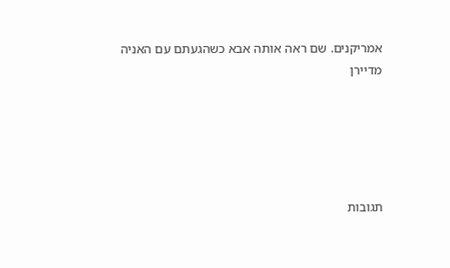אמריקנים. שם ראה אותה אבא כשהגעתם עם האניה מדיירן





תגובות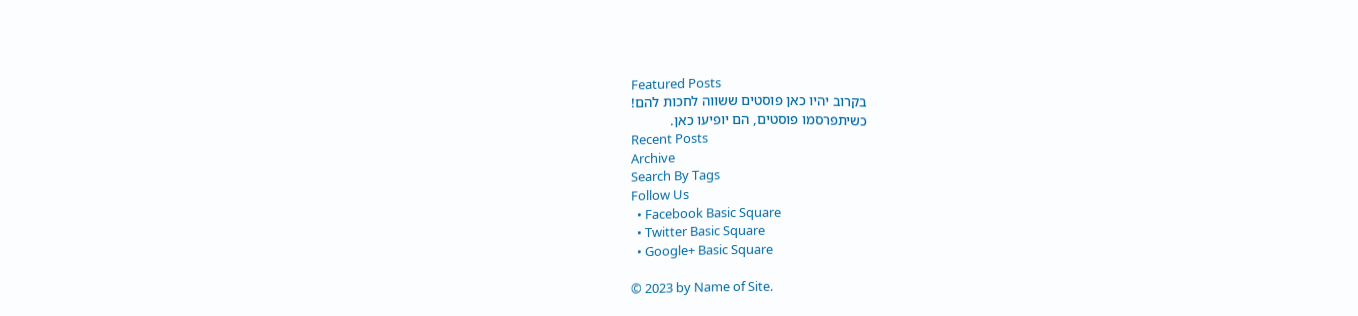Featured Posts
בקרוב יהיו כאן פוסטים ששווה לחכות להם!
כשיתפרסמו פוסטים, הם יופיעו כאן.
Recent Posts
Archive
Search By Tags
Follow Us
  • Facebook Basic Square
  • Twitter Basic Square
  • Google+ Basic Square

© 2023 by Name of Site.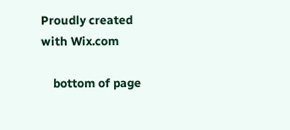Proudly created with Wix.com

    bottom of page